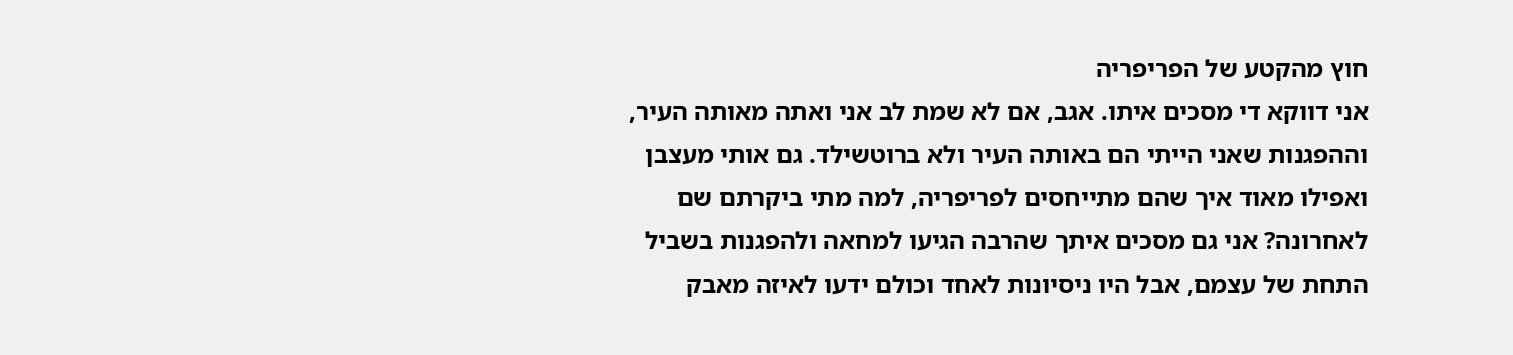חוץ מהקטע של הפריפריה
אני דווקא די מסכים איתו. אגב, אם לא שמת לב אני ואתה מאותה העיר, וההפגנות שאני הייתי הם באותה העיר ולא ברוטשילד. גם אותי מעצבן ואפילו מאוד איך שהם מתייחסים לפריפריה, למה מתי ביקרתם שם לאחרונה? אני גם מסכים איתך שהרבה הגיעו למחאה ולהפגנות בשביל התחת של עצמם, אבל היו ניסיונות לאחד וכולם ידעו לאיזה מאבק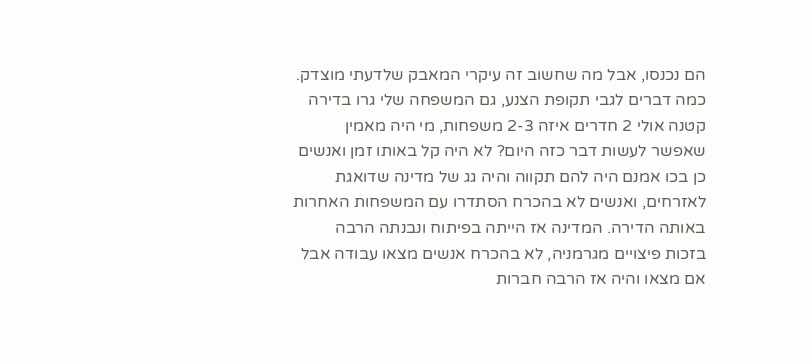הם נכנסו, אבל מה שחשוב זה עיקרי המאבק שלדעתי מוצדק. כמה דברים לגבי תקופת הצנע, גם המשפחה שלי גרו בדירה קטנה אולי 2 חדרים איזה 2-3 משפחות, מי היה מאמין שאפשר לעשות דבר כזה היום? לא היה קל באותו זמן ואנשים כן בכו אמנם היה להם תקווה והיה גג של מדינה שדואגת לאזרחים, ואנשים לא בהכרח הסתדרו עם המשפחות האחרות באותה הדירה. המדינה אז הייתה בפיתוח ונבנתה הרבה בזכות פיצויים מגרמניה, לא בהכרח אנשים מצאו עבודה אבל אם מצאו והיה אז הרבה חברות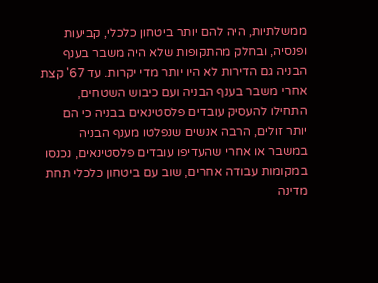ממשלתיות, היה להם יותר ביטחון כלכלי, קביעות ופנסיה, ובחלק מהתקופות שלא היה משבר בענף הבניה גם הדירות לא היו יותר מדי יקרות. עד 67' קצת אחרי משבר בענף הבניה ועם כיבוש השטחים, התחילו להעסיק עובדים פלסטינאים בבניה כי הם יותר זולים, הרבה אנשים שנפלטו מענף הבניה במשבר או אחרי שהעדיפו עובדים פלסטינאים, נכנסו במקומות עבודה אחרים, שוב עם ביטחון כלכלי תחת מדינה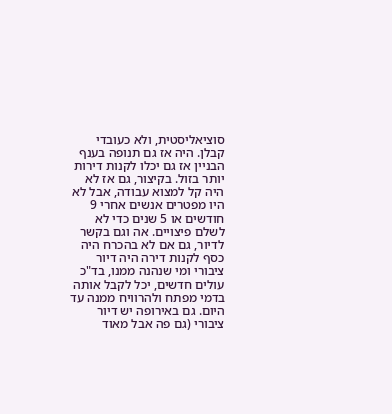סוציאליסטית, ולא כעובדי קבלן. היה אז גם תנופה בענף הבניין אז גם יכלו לקנות דירות יותר בזול. בקיצור, גם אז לא היה קל למצוא עבודה, אבל לא היו מפטרים אנשים אחרי 9 חודשים או 5 שנים כדי לא לשלם פיצויים. אה וגם בקשר לדיור, גם אם לא בהכרח היה כסף לקנות דירה היה דיור ציבורי ומי שנהנה ממנו, בד"כ עולים חדשים, יכל לקבל אותה בדמי מפתח ולהרוויח ממנה עד היום. גם באירופה יש דיור ציבורי (גם פה אבל מאוד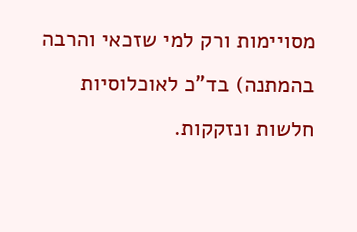מסויימות ורק למי שזכאי והרבה בהמתנה) בד"כ לאוכלוסיות חלשות ונזקקות.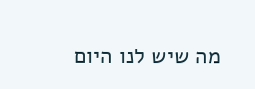מה שיש לנו היום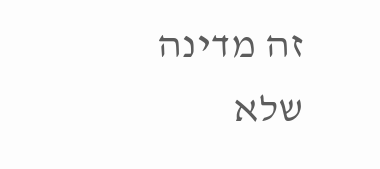זה מדינה שלא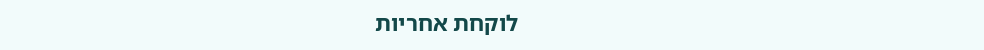לוקחת אחריות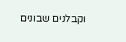וקבלנים שבונים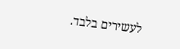לעשירים בלבד.